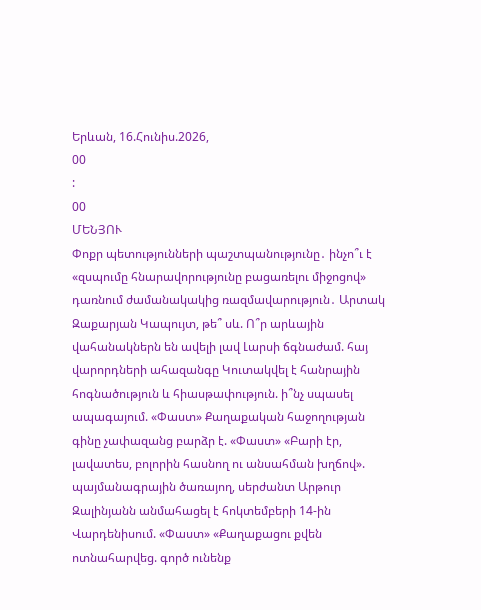Երևան, 16.Հունիս.2026,
00
:
00
ՄԵՆՅՈՒ
Փոքր պետությունների պաշտպանությունը․ ինչո՞ւ է «զսպումը հնարավորությունը բացառելու միջոցով» դառնում ժամանակակից ռազմավարություն․ Արտակ Զաքարյան Կապույտ, թե՞ սև. Ո՞ր արևային վահանակներն են ավելի լավ Լարսի ճգնաժամ. հայ վարորդների ահազանգը Կուտակվել է հանրային հոգնածություն և հիասթափություն. ի՞նչ սպասել ապագայում. «Փաստ» Քաղաքական հաջողության գինը չափազանց բարձր է. «Փաստ» «Բարի էր, լավատես, բոլորին հասնող ու անսահման խղճով». պայմանագրային ծառայող, սերժանտ Արթուր Զալինյանն անմահացել է հոկտեմբերի 14-ին Վարդենիսում. «Փաստ» «Քաղաքացու քվեն ոտնահարվեց. գործ ունենք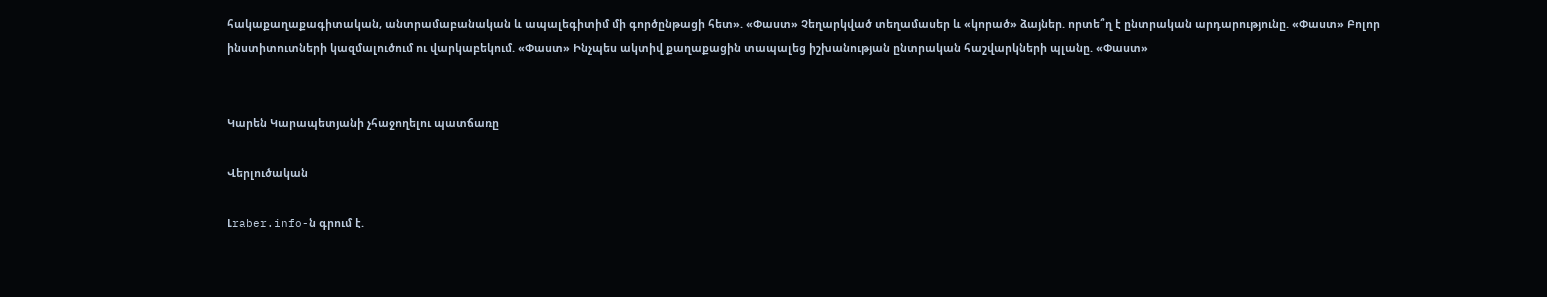հակաքաղաքագիտական, անտրամաբանական և ապալեգիտիմ մի գործընթացի հետ». «Փաստ» Չեղարկված տեղամասեր և «կորած» ձայներ. որտե՞ղ է ընտրական արդարությունը. «Փաստ» Բոլոր ինստիտուտների կազմալուծում ու վարկաբեկում. «Փաստ» Ինչպես ակտիվ քաղաքացին տապալեց իշխանության ընտրական հաշվարկների պլանը. «Փաստ»


Կարեն Կարապետյանի չհաջողելու պատճառը

Վերլուծական

Լraber.info-ն գրում է.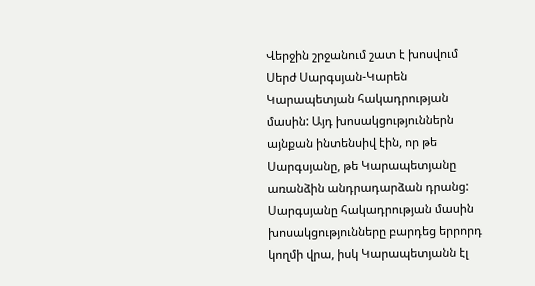Վերջին շրջանում շատ է խոսվում Սերժ Սարգսյան-Կարեն Կարապետյան հակադրության մասին: Այդ խոսակցություններն այնքան ինտենսիվ էին, որ թե Սարգսյանը, թե Կարապետյանը առանձին անդրադարձան դրանց: Սարգսյանը հակադրության մասին խոսակցությունները բարդեց երրորդ կողմի վրա, իսկ Կարապետյանն էլ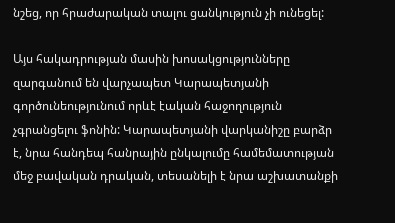նշեց, որ հրաժարական տալու ցանկություն չի ունեցել:

Այս հակադրության մասին խոսակցությունները զարգանում են վարչապետ Կարապետյանի գործունեությունում որևէ էական հաջողություն չգրանցելու ֆոնին: Կարապետյանի վարկանիշը բարձր է, նրա հանդեպ հանրային ընկալումը համեմատության մեջ բավական դրական, տեսանելի է նրա աշխատանքի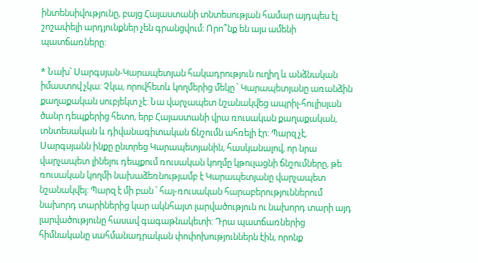ինտենսիվությունը, բայց Հայաստանի տնտեսության համար այդպես էլ շոշափելի արդյունքներ չեն գրանցվում: Որո՞նք են այս ամենի պատճառները:

* Նախ՝ Սարգսյան-Կարապետյան հակադրություն ուղիղ և անձնական իմաստով չկա: Չկա, որովհետև կողմերից մեկը ՝ Կարապետյանը առանձին քաղաքական սուբյեկտ չէ: Նա վարչապետ նշանակվեց ապրիլ-հուլիսյան ծանր դեպքերից հետո, երբ Հայաստանի վրա ռուսական քաղաքական, տնտեսական և դիվանագիտական ճնշումն ահռելի էր: Պարզ չէ, Սարգսյանն ինքը ընտրեց Կարապետյանին, հասկանալով, որ նրա վարչապետ լինելու դեպքում ռուսական կողմը կթուլացնի ճնշումները, թե ռուսական կողմի նախաձեռնությամբ է Կարապետյանը վարչապետ նշանակվել: Պարզ է մի բան ՝ հայ-ռուսական հարաբերություններում նախորդ տարիներից կար ակնհայտ լարվածություն ու նախորդ տարի այդ լարվածությունը հասավ գագաթնակետի: Դրա պատճառներից հիմնականը սահմանադրական փոփոխություններն էին, որոնք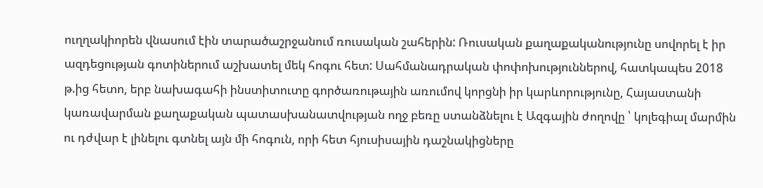ուղղակիորեն վնասում էին տարածաշրջանում ռուսական շահերին: Ռուսական քաղաքականությունը սովորել է իր ազդեցության գոտիներում աշխատել մեկ հոգու հետ: Սահմանադրական փոփոխություններով, հատկապես 2018 թ.ից հետո, երբ նախագահի ինստիտուտը գործառութային առումով կորցնի իր կարևորությունը, Հայաստանի կառավարման քաղաքական պատասխանատվության ողջ բեռը ստանձնելու է Ազգային ժողովը ՝ կոլեգիալ մարմին ու դժվար է լինելու գտնել այն մի հոգուն, որի հետ հյուսիսային դաշնակիցները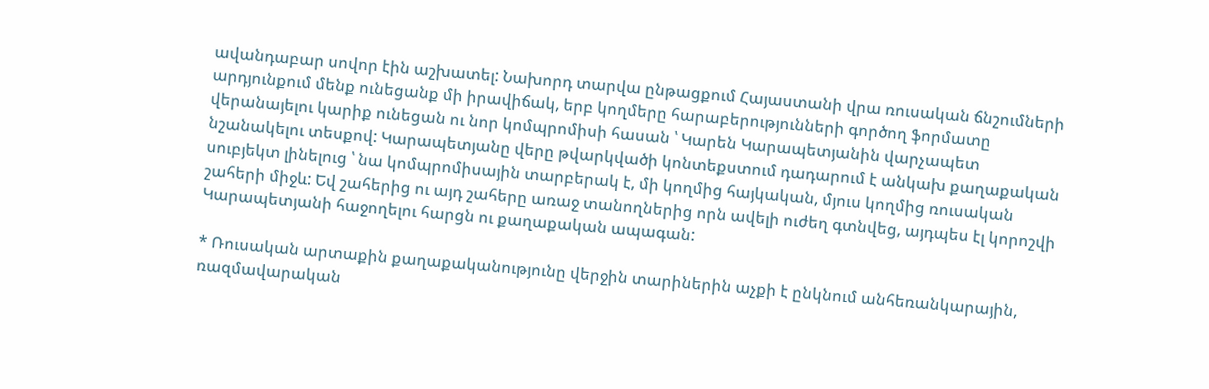ավանդաբար սովոր էին աշխատել: Նախորդ տարվա ընթացքում Հայաստանի վրա ռուսական ճնշումների արդյունքում մենք ունեցանք մի իրավիճակ, երբ կողմերը հարաբերությունների գործող ֆորմատը վերանայելու կարիք ունեցան ու նոր կոմպրոմիսի հասան ՝ Կարեն Կարապետյանին վարչապետ նշանակելու տեսքով: Կարապետյանը վերը թվարկվածի կոնտեքստում դադարում է անկախ քաղաքական սուբյեկտ լինելուց ՝ նա կոմպրոմիսային տարբերակ է, մի կողմից հայկական, մյուս կողմից ռուսական շահերի միջև: Եվ շահերից ու այդ շահերը առաջ տանողներից որն ավելի ուժեղ գտնվեց, այդպես էլ կորոշվի Կարապետյանի հաջողելու հարցն ու քաղաքական ապագան:

* Ռուսական արտաքին քաղաքականությունը վերջին տարիներին աչքի է ընկնում անհեռանկարային, ռազմավարական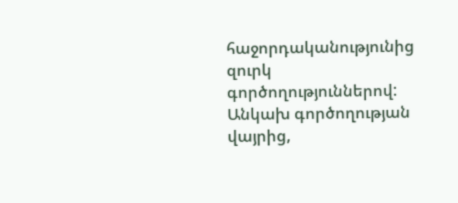հաջորդականությունից զուրկ գործողություններով: Անկախ գործողության վայրից,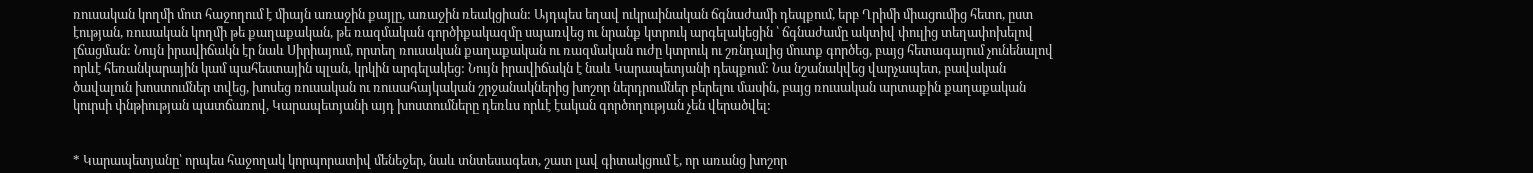ռուսական կողմի մոտ հաջողում է միայն առաջին քայլը, առաջին ռեակցիան: Այդպես եղավ ուկրաինական ճգնաժամի դեպքում, երբ Ղրիմի միացումից հետո, ըստ էության, ռուսական կողմի թե քաղաքական, թե ռազմական գործիքակազմը սպառվեց ու նրանք կտրուկ արգելակեցին ՝ ճգնաժամը ակտիվ փուլից տեղափոխելով լճացման: Նույն իրավիճակն էր նաև Սիրիայում, որտեղ ռուսական քաղաքական ու ռազմական ուժը կտրուկ ու շռնդալից մուտք գործեց, բայց հետագայում չունենալով որևէ հեռանկարային կամ պահեստային պլան, կրկին արգելակեց: Նույն իրավիճակն է նաև Կարապետյանի դեպքում: Նա նշանակվեց վարչապետ, բավական ծավալուն խոստումներ տվեց, խոսեց ռուսական ու ռուսահայկական շրջանակներից խոշոր ներդրումներ բերելու մասին, բայց ռուսական արտաքին քաղաքական կուրսի փնթիության պատճառով, Կարապետյանի այդ խոստումները դեռևս որևէ էական գործողության չեն վերածվել:


* Կարապետյանը՝ որպես հաջողակ կորպորատիվ մենեջեր, նաև տնտեսագետ, շատ լավ գիտակցում է, որ առանց խոշոր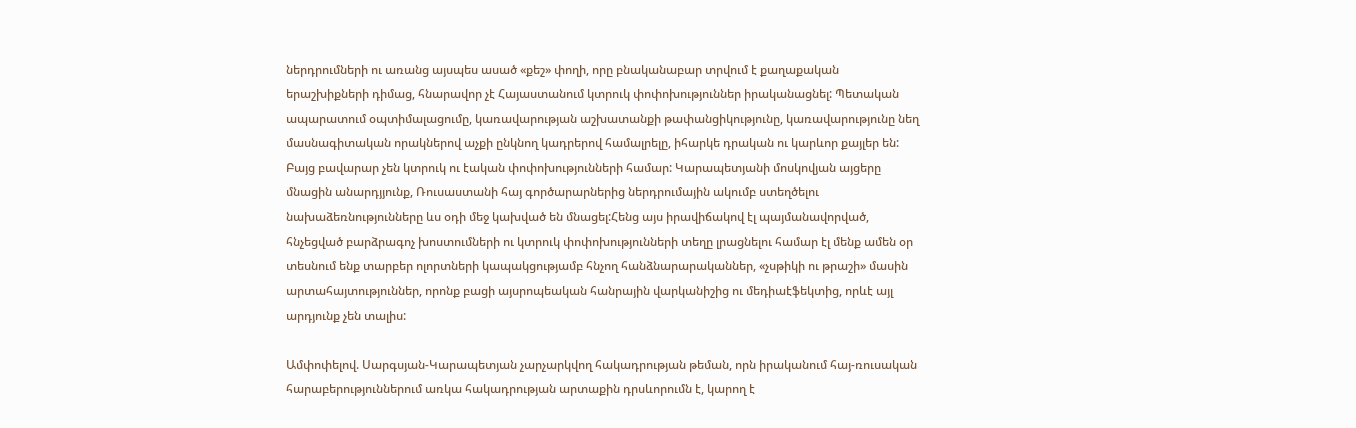ներդրումների ու առանց այսպես ասած «քեշ» փողի, որը բնականաբար տրվում է քաղաքական երաշխիքների դիմաց, հնարավոր չէ Հայաստանում կտրուկ փոփոխություններ իրականացնել: Պետական ապարատում օպտիմալացումը, կառավարության աշխատանքի թափանցիկությունը, կառավարությունը նեղ մասնագիտական որակներով աչքի ընկնող կադրերով համալրելը, իհարկե դրական ու կարևոր քայլեր են: Բայց բավարար չեն կտրուկ ու էական փոփոխությունների համար: Կարապետյանի մոսկովյան այցերը մնացին անարդյյունք, Ռուսաստանի հայ գործարարներից ներդրումային ակումբ ստեղծելու նախաձեռնությունները ևս օդի մեջ կախված են մնացել:Հենց այս իրավիճակով էլ պայմանավորված, հնչեցված բարձրագոչ խոստումների ու կտրուկ փոփոխությունների տեղը լրացնելու համար էլ մենք ամեն օր տեսնում ենք տարբեր ոլորտների կապակցությամբ հնչող հանձնարարականներ, «չսթիկի ու թրաշի» մասին արտահայտություններ, որոնք բացի այսրոպեական հանրային վարկանիշից ու մեդիաէֆեկտից, որևէ այլ արդյունք չեն տալիս:

Ամփոփելով. Սարգսյան-Կարապետյան չարչարկվող հակադրության թեման, որն իրականում հայ-ռուսական հարաբերություններում առկա հակադրության արտաքին դրսևորումն է, կարող է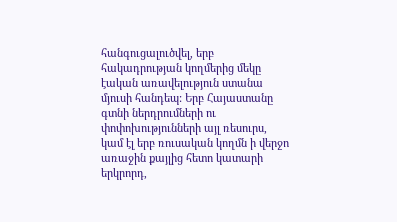հանգուցալուծվել, երբ հակադրության կողմերից մեկը էական առավելություն ստանա մյուսի հանդեպ: Երբ Հայաստանը գտնի ներդրումների ու փոփոխությունների այլ ռեսուրս, կամ էլ երբ ռուսական կողմն ի վերջո առաջին քայլից հետո կատարի երկրորդ,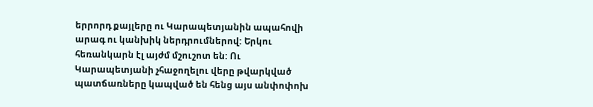երրորդ քայլերը ու Կարապետյանին ապահովի արագ ու կանխիկ ներդրումներով: Երկու հեռանկարն էլ այժմ մշուշոտ են: Ու Կարապետյանի չհաջողելու վերը թվարկված պատճառները կապված են հենց այս անփոփոխ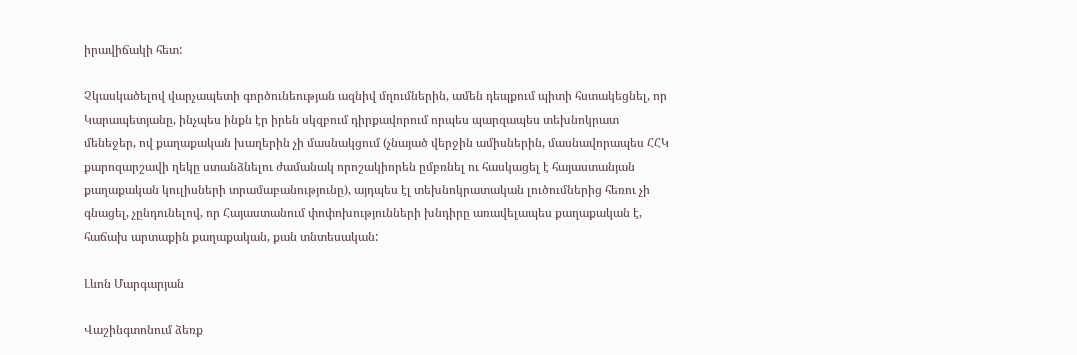իրավիճակի հետ:

Չկասկածելով վարչապետի գործունեության ազնիվ մղումներին, ամեն դեպքում պիտի հստակեցնել, որ Կարապետյանը, ինչպես ինքն էր իրեն սկզբում դիրքավորում որպես պարզապես տեխնոկրատ մենեջեր, ով քաղաքական խաղերին չի մասնակցում (չնայած վերջին ամիսներին, մասնավորապես ՀՀԿ քարոզարշավի ղեկը ստանձնելու ժամանակ որոշակիորեն ըմբռնել ու հասկացել է հայաստանյան քաղաքական կուլիսների տրամաբանությունը), այդպես էլ տեխնոկրատական լուծումներից հեռու չի գնացել, չընդունելով, որ Հայաստանում փոփոխությունների խնդիրը առավելապես քաղաքական է, հաճախ արտաքին քաղաքական, քան տնտեսական:

Լևոն Մարգարյան

Վաշինգտոնում ձեռք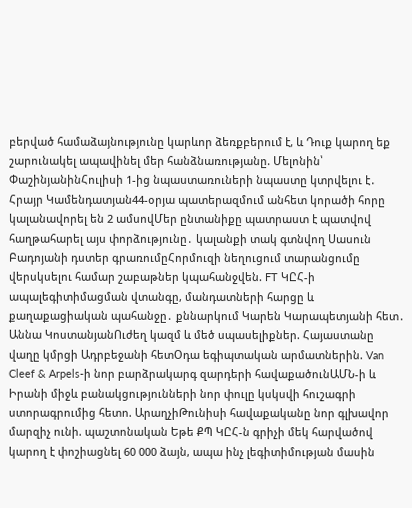բերված համաձայնությունը կարևոր ձեռքբերում է, և Դուք կարող եք շարունակել ապավինել մեր հանձնառությանը. Մելոնին՝ ՓաշինյանինՀուլիսի 1-ից նպաստառուների նպաստը կտրվելու է․ Հրայր Կամենդատյան44-օրյա պատերազմում անհետ կորածի հորը կալանավորել են 2 ամսովՄեր ընտանիքը պատրաստ է պատվով հաղթահարել այս փորձությունը․ կալանքի տակ գտնվող Սասուն Բադոյանի դստեր գրառումըՀորմուզի նեղուցում տարանցումը վերսկսելու համար շաբաթներ կպահանջվեն. FT ԿԸՀ-ի ապալեգիտիմացման վտանգը, մանդատների հարցը և քաղաքացիական պահանջը․ քննարկում Կարեն Կարապետյանի հետ․ Աննա ԿոստանյանՈւժեղ կազմ և մեծ սպասելիքներ. Հայաստանը վաղը կմրցի Ադրբեջանի հետՕդա եգիպտական արմատներին. Van Cleef & Arpels-ի նոր բարձրակարգ զարդերի հավաքածունԱՄՆ-ի և Իրանի միջև բանակցությունների նոր փուլը կսկսվի հուշագրի ստորագրումից հետո. ԱրաղչիԹունիսի հավաքականը նոր գլխավոր մարզիչ ունի. պաշտոնական Եթե ՔՊ ԿԸՀ-ն գրիչի մեկ հարվածով կարող է փոշիացնել 60 000 ձայն, ապա ինչ լեգիտիմության մասին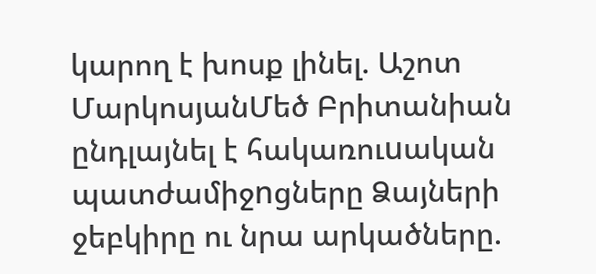կարող է խոսք լինել. Աշոտ ՄարկոսյանՄեծ Բրիտանիան ընդլայնել է հակառուuական պատժամիջnցները Ձայների ջեբկիրը ու նրա արկածները.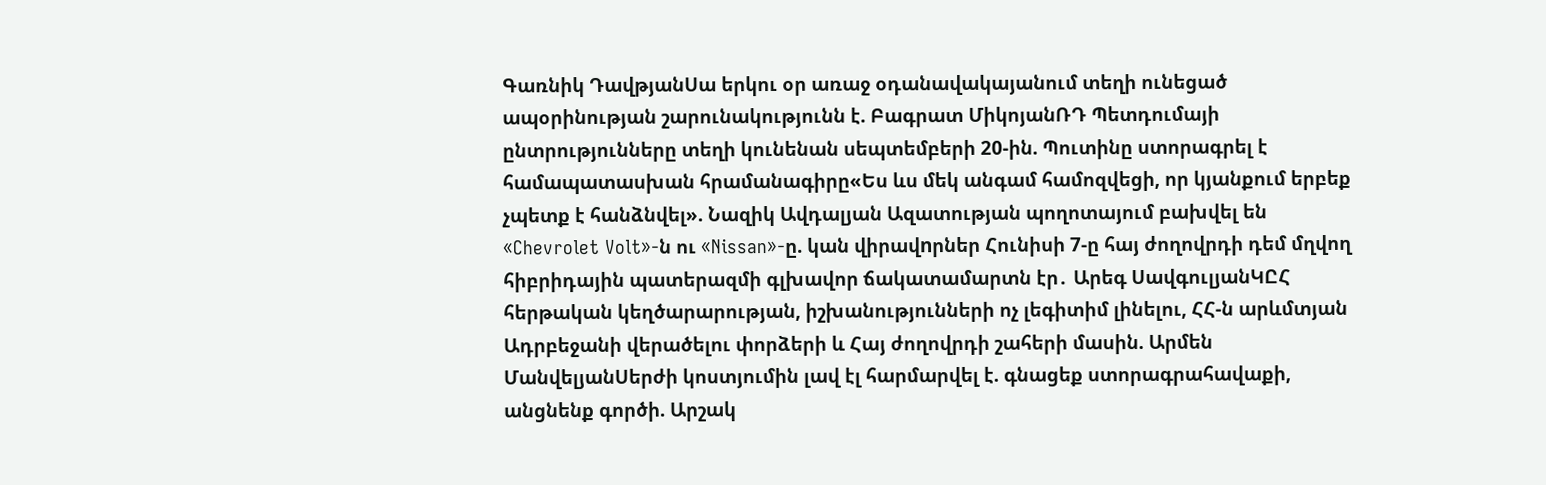Գառնիկ ԴավթյանՍա երկու օր առաջ օդանավակայանում տեղի ունեցած ապօրինության շարունակությունն է. Բագրատ ՄիկոյանՌԴ Պետդումայի ընտրությունները տեղի կունենան սեպտեմբերի 20-ին. Պուտինը ստորագրել է համապատասխան հրամանագիրը«Ես ևս մեկ անգամ համոզվեցի, որ կյանքում երբեք չպետք է հանձնվել». Նազիկ Ավդալյան Ազատության պողոտայում բախվել են «Chevrolet Volt»-ն ու «Nissan»-ը. կան վիրավnրներ Հունիսի 7-ը հայ ժողովրդի դեմ մղվող հիբրիդային պատերազմի գլխավոր ճակատամարտն էր․ Արեգ ՍավգուլյանԿԸՀ հերթական կեղծարարության, իշխանությունների ոչ լեգիտիմ լինելու, ՀՀ-ն արևմտյան Ադրբեջանի վերածելու փորձերի և Հայ ժողովրդի շահերի մասին. Արմեն ՄանվելյանՍերժի կոստյումին լավ էլ հարմարվել է. գնացեք ստորագրահավաքի, անցնենք գործի. Արշակ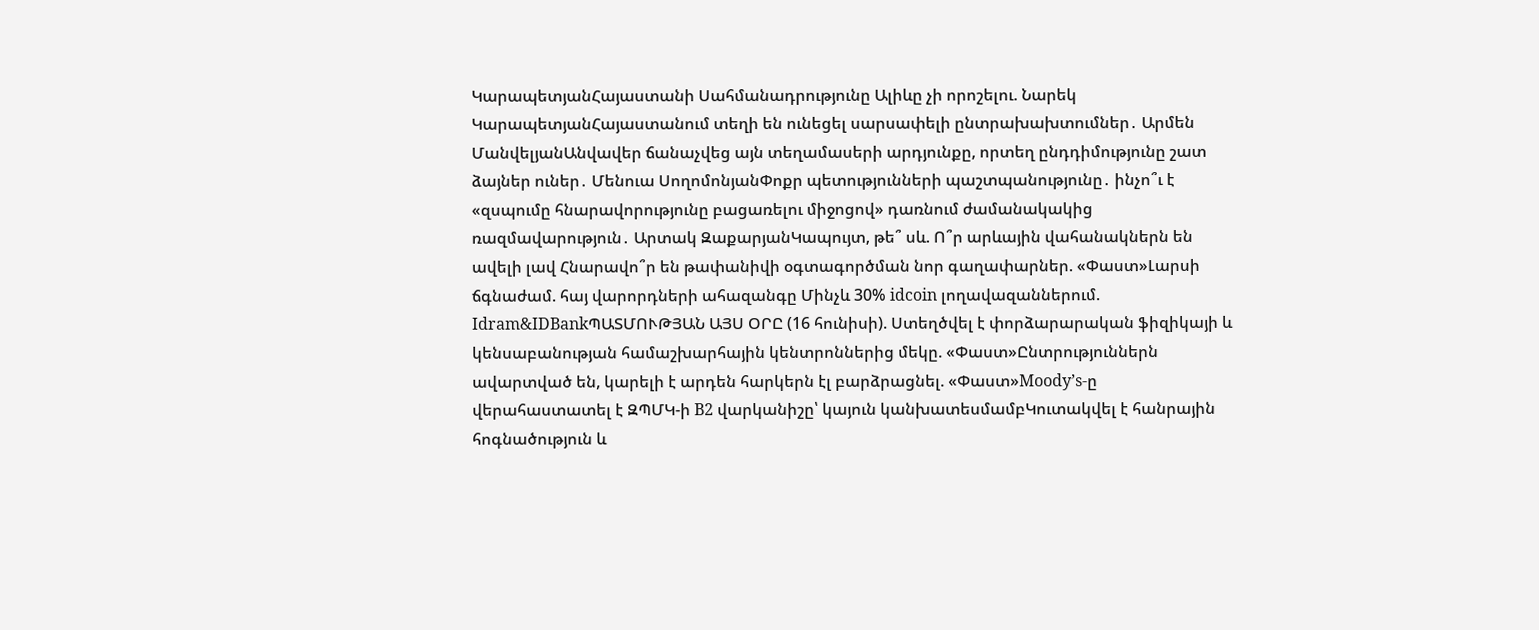ԿարապետյանՀայաստանի Սահմանադրությունը Ալիևը չի որոշելու. Նարեկ ԿարապետյանՀայաստանում տեղի են ունեցել սարսափելի ընտրախախտումներ․ Արմեն ՄանվելյանԱնվավեր ճանաչվեց այն տեղամասերի արդյունքը, որտեղ ընդդիմությունը շատ ձայներ ուներ․ Մենուա ՍողոմոնյանՓոքր պետությունների պաշտպանությունը․ ինչո՞ւ է «զսպումը հնարավորությունը բացառելու միջոցով» դառնում ժամանակակից ռազմավարություն․ Արտակ ԶաքարյանԿապույտ, թե՞ սև. Ո՞ր արևային վահանակներն են ավելի լավ Հնարավո՞ր են թափանիվի օգտագործման նոր գաղափարներ. «Փաստ»Լարսի ճգնաժամ. հայ վարորդների ահազանգը Մինչև 30% idcoin լողավազաններում. Idram&IDBankՊԱՏՄՈՒԹՅԱՆ ԱՅՍ ՕՐԸ (16 հունիսի). Ստեղծվել է փորձարարական ֆիզիկայի և կենսաբանության համաշխարհային կենտրոններից մեկը. «Փաստ»Ընտրություններն ավարտված են, կարելի է արդեն հարկերն էլ բարձրացնել. «Փաստ»Moody’s-ը վերահաստատել է ԶՊՄԿ-ի B2 վարկանիշը՝ կայուն կանխատեսմամբԿուտակվել է հանրային հոգնածություն և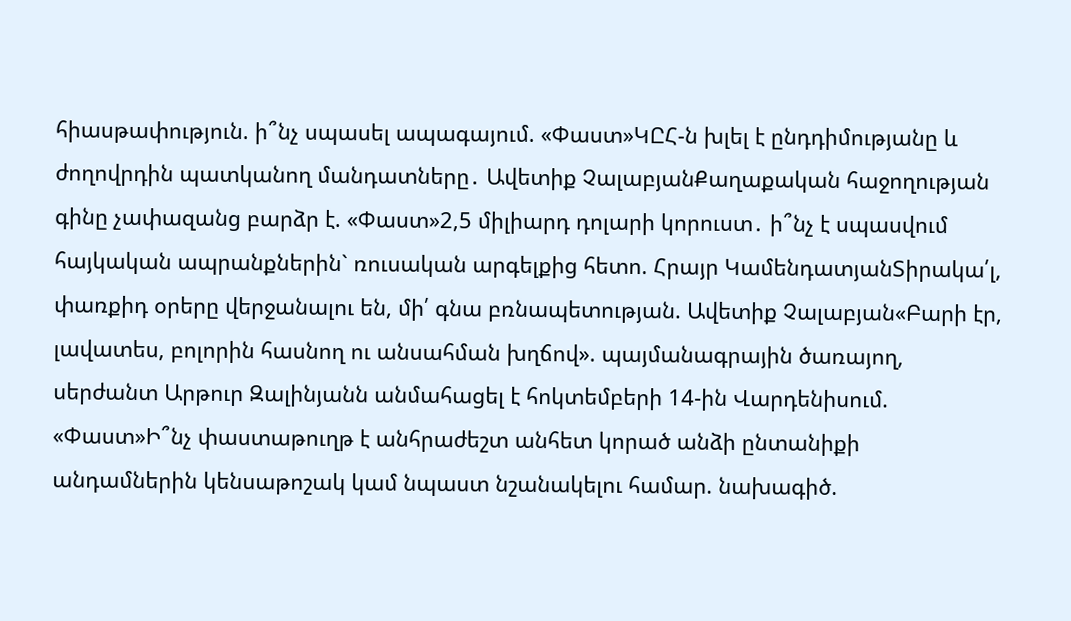հիասթափություն. ի՞նչ սպասել ապագայում. «Փաստ»ԿԸՀ-ն խլել է ընդդիմությանը և ժողովրդին պատկանող մանդատները․ Ավետիք ՉալաբյանՔաղաքական հաջողության գինը չափազանց բարձր է. «Փաստ»2,5 միլիարդ դոլարի կորուստ․ ի՞նչ է սպասվում հայկական ապրանքներին` ռուսական արգելքից հետո. Հրայր ԿամենդատյանՏիրակա՛լ, փառքիդ օրերը վերջանալու են, մի՛ գնա բռնապետության. Ավետիք Չալաբյան«Բարի էր, լավատես, բոլորին հասնող ու անսահման խղճով». պայմանագրային ծառայող, սերժանտ Արթուր Զալինյանն անմահացել է հոկտեմբերի 14-ին Վարդենիսում. «Փաստ»Ի՞նչ փաստաթուղթ է անհրաժեշտ անհետ կորած անձի ընտանիքի անդամներին կենսաթոշակ կամ նպաստ նշանակելու համար. նախագիծ.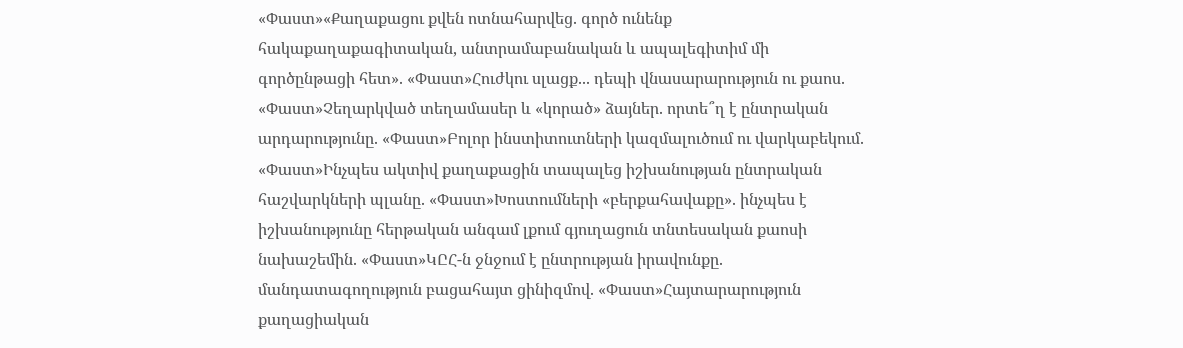«Փաստ»«Քաղաքացու քվեն ոտնահարվեց. գործ ունենք հակաքաղաքագիտական, անտրամաբանական և ապալեգիտիմ մի գործընթացի հետ». «Փաստ»Հուժկու սլացք... դեպի վնասարարություն ու քաոս. «Փաստ»Չեղարկված տեղամասեր և «կորած» ձայներ. որտե՞ղ է ընտրական արդարությունը. «Փաստ»Բոլոր ինստիտուտների կազմալուծում ու վարկաբեկում. «Փաստ»Ինչպես ակտիվ քաղաքացին տապալեց իշխանության ընտրական հաշվարկների պլանը. «Փաստ»Խոստումների «բերքահավաքը». ինչպես է իշխանությունը հերթական անգամ լքում գյուղացուն տնտեսական քաոսի նախաշեմին. «Փաստ»ԿԸՀ-ն ջնջում է ընտրության իրավունքը. մանդատագողություն բացահայտ ցինիզմով. «Փաստ»Հայտարարություն քաղացիական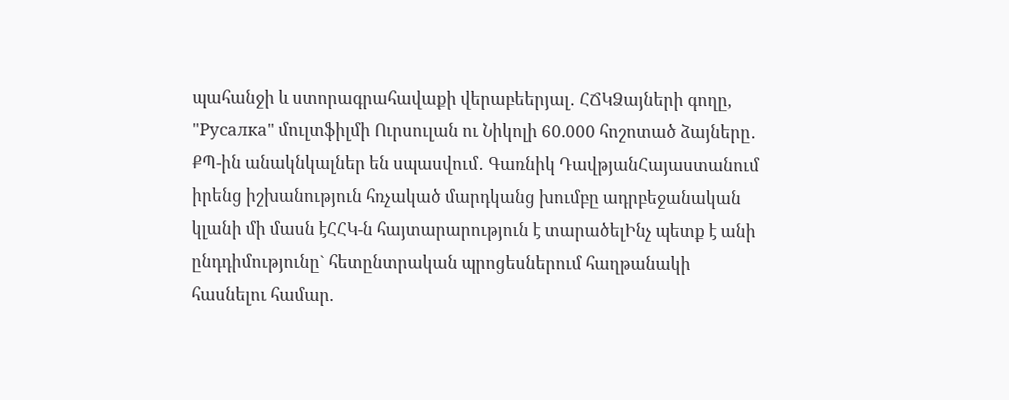պահանջի և ստորագրահավաքի վերաբեերյալ․ ՀՃԿՁայների գողը, "Русалка" մուլտֆիլմի Ուրսուլան ու Նիկոլի 60.000 հոշոտած ձայները․ ՔՊ-ին անակնկալներ են սպասվում․ Գառնիկ ԴավթյանՀայաստանում իրենց իշխանություն հռչակած մարդկանց խումբը ադրբեջանական կլանի մի մասն էՀՀԿ-ն հայտարարություն է տարածելԻնչ պետք է անի ընդդիմությունը` հետընտրական պրոցեսներում հաղթանակի հասնելու համար.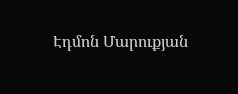Էդմոն Մարուքյան